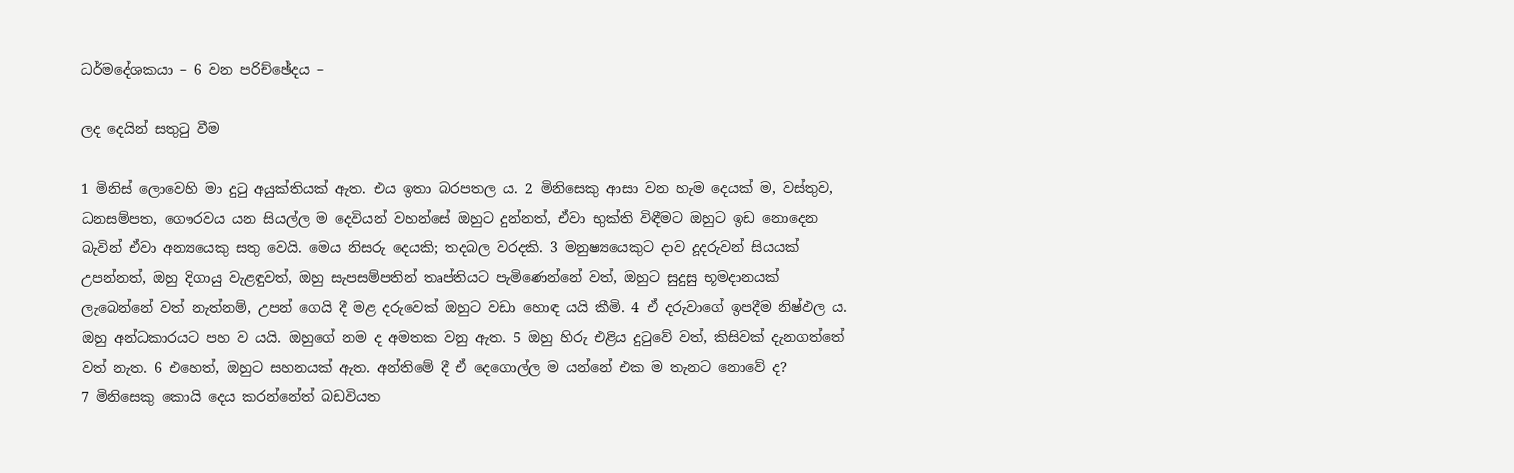ධර්මදේශකයා – 6 වන පරිච්ඡේදය –

ලද දෙයින් සතුටු වීම

1 මිනිස් ලොවෙහි මා දුටු අයුක්තියක් ඇත. එය ඉතා බරපතල ය. 2 මිනිසෙකු ආසා වන හැම දෙයක් ම, වස්තුව, ධනසම්පත, ගෞරවය යන සියල්ල ම දෙවියන් වහන්සේ ඔහුට දුන්නත්, ඒවා භුක්ති විඳීමට ඔහුට ඉඩ නොදෙන බැවින් ඒවා අන්‍යයෙකු සතු වෙයි. මෙය නිසරු දෙයකි; තදබල වරදකි. 3 මනුෂ්‍යයෙකුට දාව දූදරුවන් සියයක් උපන්නත්, ඔහු දිගායු වැළඳුවත්, ඔහු සැපසම්පතින් තෘප්තියට පැමිණෙන්නේ වත්, ඔහුට සුදුසු භූමදානයක් ලැබෙන්නේ වත් නැත්නම්, උපන් ගෙයි දී මළ දරුවෙක් ඔහුට වඩා හොඳ යයි කීමි. 4 ඒ දරුවාගේ ඉපදීම නිෂ්ඵල ය. ඔහු අන්ධකාරයට පහ ව යයි. ඔහුගේ නම ද අමතක වනු ඇත. 5 ඔහු හිරු එළිය දුටුවේ වත්, කිසිවක් දැනගත්තේ වත් නැත. 6 එහෙත්, ඔහුට සහනයක් ඇත. අන්තිමේ දී ඒ දෙගොල්ල ම යන්නේ එක ම තැනට නොවේ ද?
7 මිනිසෙකු කොයි දෙය කරන්නේත් බඩවියත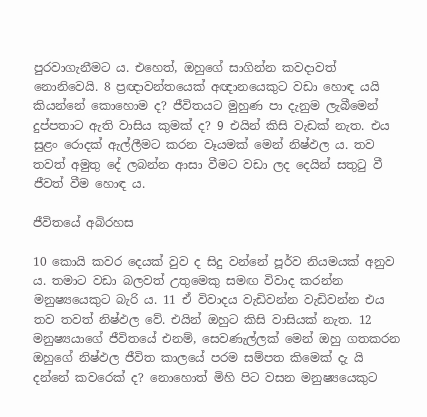පුරවාගැනීමට ය. එහෙත්, ඔහුගේ සාගින්න කවදාවත් නොනිවෙයි. 8 ප්‍රඥාවන්තයෙක් අඥානයෙකුට වඩා හොඳ යයි කියන්නේ කොහොම ද? ජීවිතයට මුහුණ පා දැනුම ලැබීමෙන් දුප්පතාට ඇති වාසිය කුමක් ද? 9 එයින් කිසි වැඩක් නැත. එය සුළං රොදක් ඇල්ලීමට කරන වෑයමක් මෙන් නිෂ්ඵල ය. තව තවත් අමුතු දේ ලබන්න ආසා වීමට වඩා ලද දෙයින් සතුටු වී ජීවත් වීම හොඳ ය.

ජීවිතයේ අබිරහස

10 කොයි කවර දෙයක් වුව ද සිදු වන්නේ පූර්ව නියමයක් අනුව ය. තමාට වඩා බලවත් උතුමෙකු සමඟ විවාද කරන්න මනුෂ්‍යයෙකුට බැරි ය. 11 ඒ විවාදය වැඩිවන්න වැඩිවන්න එය තව තවත් නිෂ්ඵල වේ. එයින් ඔහුට කිසි වාසියක් නැත. 12 මනුෂ්‍යයාගේ ජීවිතයේ එනම්, සෙවණැල්ලක් මෙන් ඔහු ගතකරන ඔහුගේ නිෂ්ඵල ජීවිත කාලයේ පරම සම්පත කිමෙක් දැ යි දන්නේ කවරෙක් ද? නොහොත් මිහි පිට වසන මනුෂ්‍යයෙකුට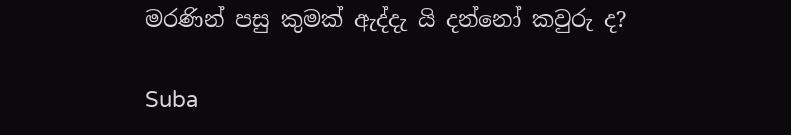මරණින් පසු කුමක් ඇද්දැ යි දන්නෝ කවුරු ද?

Suba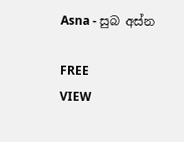Asna - සුබ අස්න

FREE
VIEW